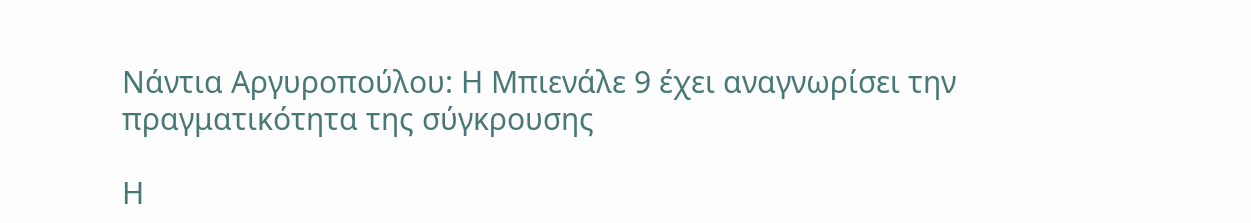Νάντια Αργυροπούλου: Η Μπιενάλε 9 έχει αναγνωρίσει την πραγματικότητα της σύγκρουσης

Η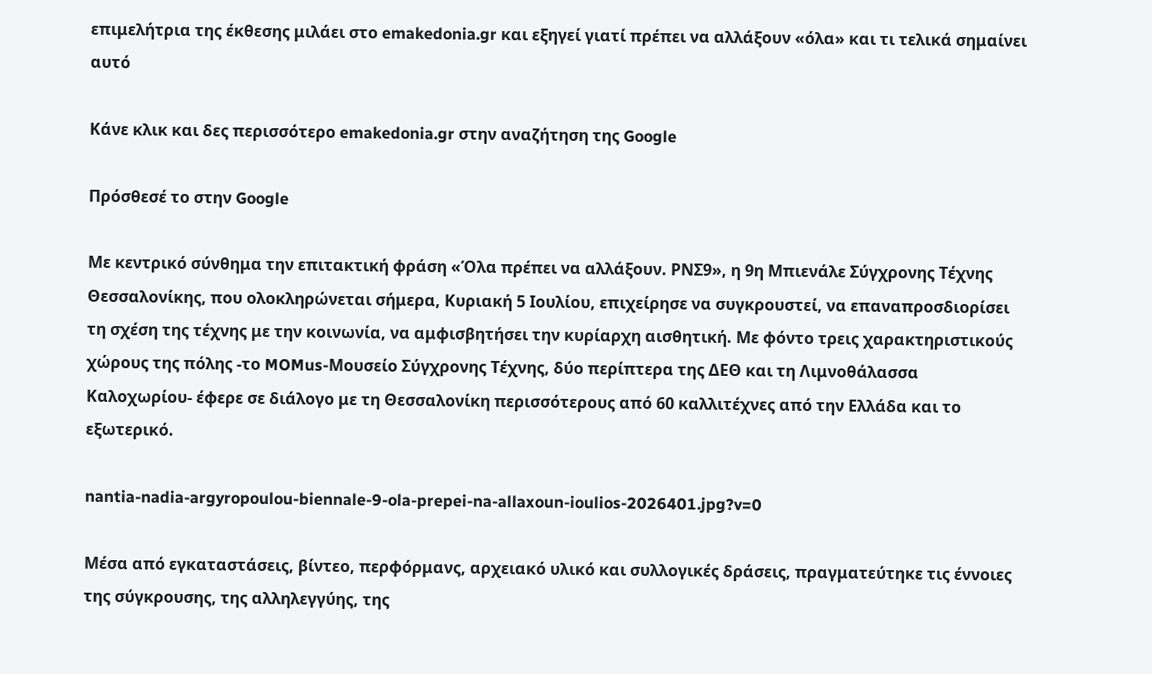επιμελήτρια της έκθεσης μιλάει στο emakedonia.gr και εξηγεί γιατί πρέπει να αλλάξουν «όλα» και τι τελικά σημαίνει αυτό

Κάνε κλικ και δες περισσότερο emakedonia.gr στην αναζήτηση της Google

Πρόσθεσέ το στην Google

Με κεντρικό σύνθημα την επιτακτική φράση «Όλα πρέπει να αλλάξουν. ΡΝΣ9», η 9η Μπιενάλε Σύγχρονης Τέχνης Θεσσαλονίκης, που ολοκληρώνεται σήμερα, Κυριακή 5 Ιουλίου, επιχείρησε να συγκρουστεί, να επαναπροσδιορίσει τη σχέση της τέχνης με την κοινωνία, να αμφισβητήσει την κυρίαρχη αισθητική. Με φόντο τρεις χαρακτηριστικούς χώρους της πόλης -το MOMus-Μουσείο Σύγχρονης Τέχνης, δύο περίπτερα της ΔΕΘ και τη Λιμνοθάλασσα Καλοχωρίου- έφερε σε διάλογο με τη Θεσσαλονίκη περισσότερους από 60 καλλιτέχνες από την Ελλάδα και το εξωτερικό.

nantia-nadia-argyropoulou-biennale-9-ola-prepei-na-allaxoun-ioulios-2026401.jpg?v=0

Μέσα από εγκαταστάσεις, βίντεο, περφόρμανς, αρχειακό υλικό και συλλογικές δράσεις, πραγματεύτηκε τις έννοιες της σύγκρουσης, της αλληλεγγύης, της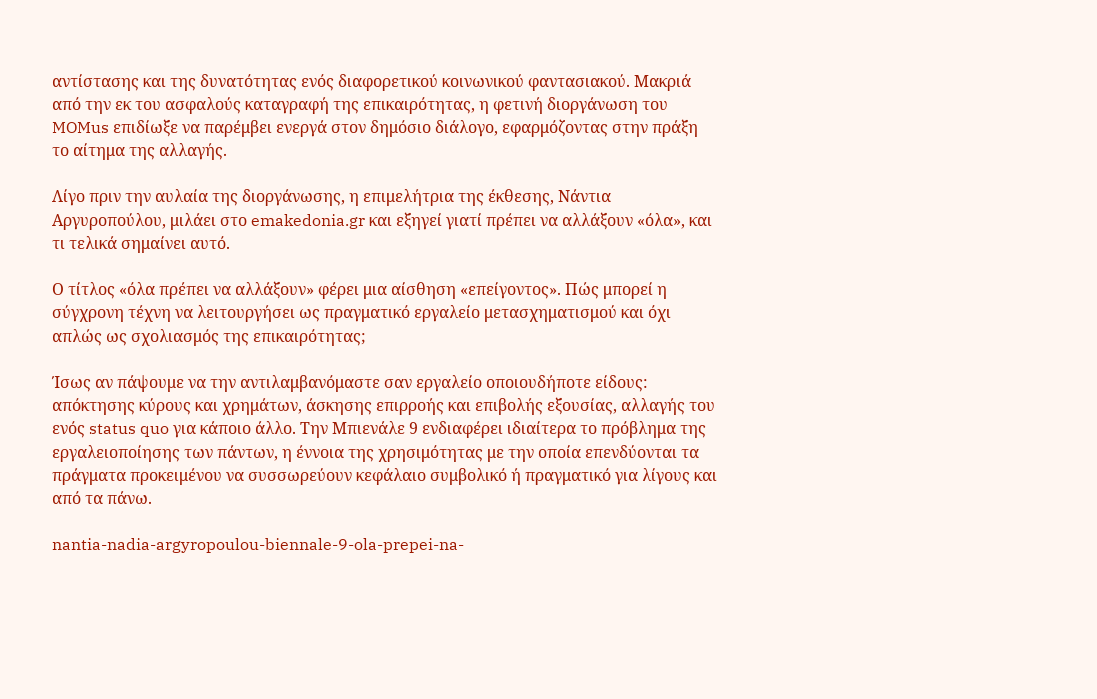αντίστασης και της δυνατότητας ενός διαφορετικού κοινωνικού φαντασιακού. Μακριά από την εκ του ασφαλούς καταγραφή της επικαιρότητας, η φετινή διοργάνωση του MOMus επιδίωξε να παρέμβει ενεργά στον δημόσιο διάλογο, εφαρμόζοντας στην πράξη το αίτημα της αλλαγής.

Λίγο πριν την αυλαία της διοργάνωσης, η επιμελήτρια της έκθεσης, Νάντια Αργυροπούλου, μιλάει στο emakedonia.gr και εξηγεί γιατί πρέπει να αλλάξουν «όλα», και τι τελικά σημαίνει αυτό.

Ο τίτλος «όλα πρέπει να αλλάξουν» φέρει μια αίσθηση «επείγοντος». Πώς μπορεί η σύγχρονη τέχνη να λειτουργήσει ως πραγματικό εργαλείο μετασχηματισμού και όχι απλώς ως σχολιασμός της επικαιρότητας;

Ίσως αν πάψουμε να την αντιλαμβανόμαστε σαν εργαλείο οποιουδήποτε είδους: απόκτησης κύρους και χρημάτων, άσκησης επιρροής και επιβολής εξουσίας, αλλαγής του ενός status quo για κάποιο άλλο. Την Μπιενάλε 9 ενδιαφέρει ιδιαίτερα το πρόβλημα της εργαλειοποίησης των πάντων, η έννοια της χρησιμότητας με την οποία επενδύονται τα πράγματα προκειμένου να συσσωρεύουν κεφάλαιο συμβολικό ή πραγματικό για λίγους και από τα πάνω.

nantia-nadia-argyropoulou-biennale-9-ola-prepei-na-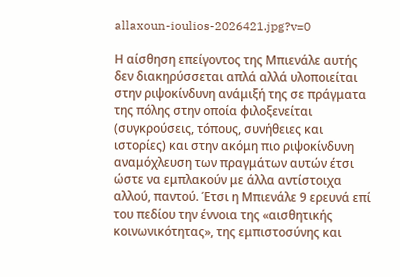allaxoun-ioulios-2026421.jpg?v=0

Η αίσθηση επείγοντος της Μπιενάλε αυτής δεν διακηρύσσεται απλά αλλά υλοποιείται στην ριψοκίνδυνη ανάμιξή της σε πράγματα της πόλης στην οποία φιλοξενείται (συγκρούσεις, τόπους, συνήθειες και ιστορίες) και στην ακόμη πιο ριψοκίνδυνη αναμόχλευση των πραγμάτων αυτών έτσι ώστε να εμπλακούν με άλλα αντίστοιχα αλλού, παντού. Έτσι η Μπιενάλε 9 ερευνά επί του πεδίου την έννοια της «αισθητικής κοινωνικότητας», της εμπιστοσύνης και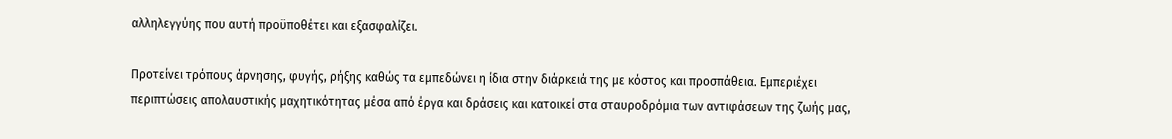αλληλεγγύης που αυτή προϋποθέτει και εξασφαλίζει.

Προτείνει τρόπους άρνησης, φυγής, ρήξης καθώς τα εμπεδώνει η ίδια στην διάρκειά της με κόστος και προσπάθεια. Εμπεριέχει περιπτώσεις απολαυστικής μαχητικότητας μέσα από έργα και δράσεις και κατοικεί στα σταυροδρόμια των αντιφάσεων της ζωής μας,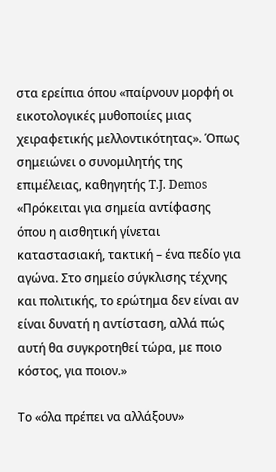στα ερείπια όπου «παίρνουν μορφή οι εικοτολογικές μυθοποιίες μιας χειραφετικής μελλοντικότητας». Όπως σημειώνει ο συνομιλητής της επιμέλειας, καθηγητής T.J. Demos «Πρόκειται για σημεία αντίφασης όπου η αισθητική γίνεται καταστασιακή, τακτική – ένα πεδίο για αγώνα. Στο σημείο σύγκλισης τέχνης και πολιτικής, το ερώτημα δεν είναι αν είναι δυνατή η αντίσταση, αλλά πώς αυτή θα συγκροτηθεί τώρα, με ποιο κόστος, για ποιον.»

Το «όλα πρέπει να αλλάξουν»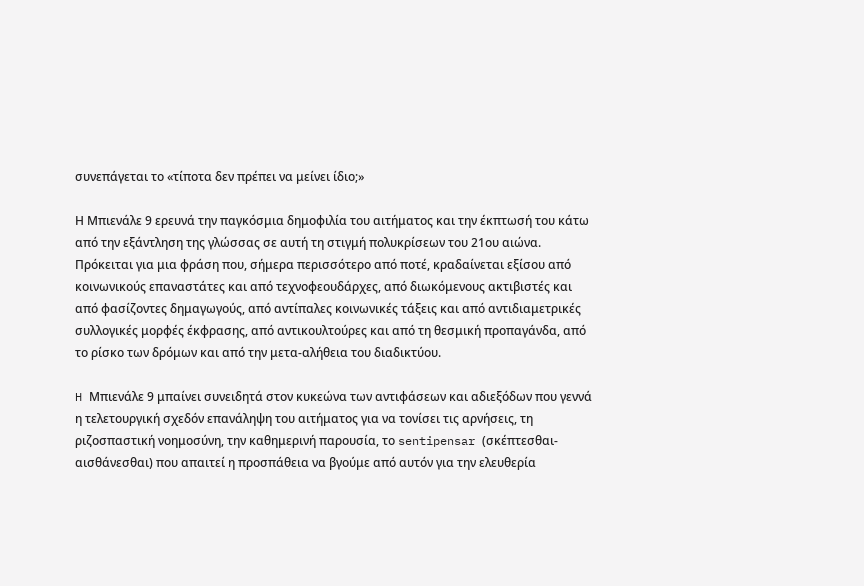συνεπάγεται το «τίποτα δεν πρέπει να μείνει ίδιο;»

Η Μπιενάλε 9 ερευνά την παγκόσμια δημοφιλία του αιτήματος και την έκπτωσή του κάτω από την εξάντληση της γλώσσας σε αυτή τη στιγμή πολυκρίσεων του 21ου αιώνα. Πρόκειται για μια φράση που, σήμερα περισσότερο από ποτέ, κραδαίνεται εξίσου από κοινωνικούς επαναστάτες και από τεχνοφεουδάρχες, από διωκόμενους ακτιβιστές και από φασίζοντες δημαγωγούς, από αντίπαλες κοινωνικές τάξεις και από αντιδιαμετρικές συλλογικές μορφές έκφρασης, από αντικουλτούρες και από τη θεσμική προπαγάνδα, από το ρίσκο των δρόμων και από την μετα-αλήθεια του διαδικτύου.

H Μπιενάλε 9 μπαίνει συνειδητά στον κυκεώνα των αντιφάσεων και αδιεξόδων που γεννά η τελετουργική σχεδόν επανάληψη του αιτήματος για να τονίσει τις αρνήσεις, τη ριζοσπαστική νοημοσύνη, την καθημερινή παρουσία, το sentipensar (σκέπτεσθαι-αισθάνεσθαι) που απαιτεί η προσπάθεια να βγούμε από αυτόν για την ελευθερία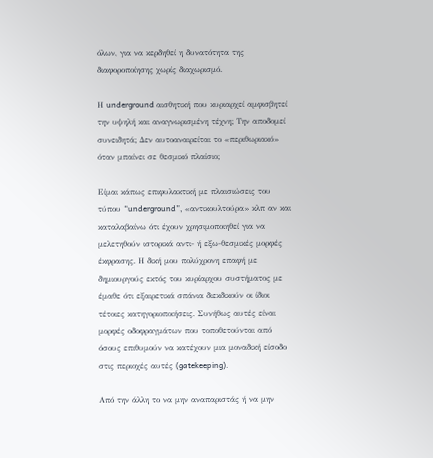όλων, για να κερδηθεί η δυνατότητα της διαφοροποίησης χωρίς διαχωρισμό.

Η underground αισθητική που κυριαρχεί αμφισβητεί την υψηλή και αναγνωρισμένη τέχνη; Την αποδομεί συνειδητά; Δεν αυτοαναιρείται το «περιθωριακό» όταν μπαίνει σε θεσμικό πλαίσιο;

Είμαι κάπως επιφυλακτική με πλαισιώσεις του τύπου “underground”, «αντικουλτούρα» κλπ αν και καταλαβαίνω ότι έχουν χρησιμοποιηθεί για να μελετηθούν ιστορικά αντι- ή εξω-θεσμικές μορφές έκφρασης. Η δική μου πολύχρονη επαφή με δημιουργούς εκτός του κυρίαρχου συστήματος με έμαθε ότι εξαιρετικά σπάνια διεκδικούν οι ίδιοι τέτοιες κατηγοριοποιήσεις. Συνήθως αυτές είναι μορφές οδοφραγμάτων που τοποθετούνται από όσους επιθυμούν να κατέχουν μια μοναδική είσοδο στις περιοχές αυτές (gatekeeping).

Από την άλλη το να μην αναπαριστάς ή να μην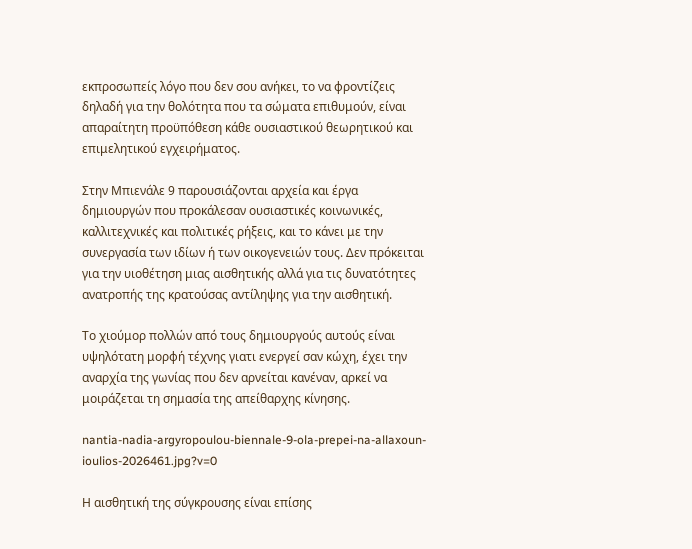εκπροσωπείς λόγο που δεν σου ανήκει, το να φροντίζεις δηλαδή για την θολότητα που τα σώματα επιθυμούν, είναι απαραίτητη προϋπόθεση κάθε ουσιαστικού θεωρητικού και επιμελητικού εγχειρήματος.

Στην Μπιενάλε 9 παρουσιάζονται αρχεία και έργα δημιουργών που προκάλεσαν ουσιαστικές κοινωνικές, καλλιτεχνικές και πολιτικές ρήξεις, και το κάνει με την συνεργασία των ιδίων ή των οικογενειών τους. Δεν πρόκειται για την υιοθέτηση μιας αισθητικής αλλά για τις δυνατότητες ανατροπής της κρατούσας αντίληψης για την αισθητική.

Το χιούμορ πολλών από τους δημιουργούς αυτούς είναι υψηλότατη μορφή τέχνης γιατι ενεργεί σαν κώχη, έχει την αναρχία της γωνίας που δεν αρνείται κανέναν, αρκεί να μοιράζεται τη σημασία της απείθαρχης κίνησης.

nantia-nadia-argyropoulou-biennale-9-ola-prepei-na-allaxoun-ioulios-2026461.jpg?v=0

Η αισθητική της σύγκρουσης είναι επίσης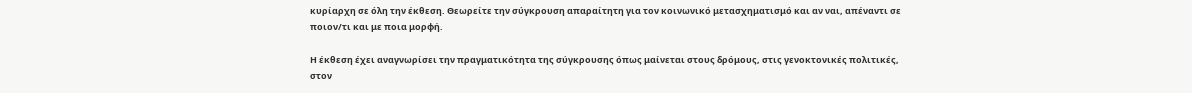κυρίαρχη σε όλη την έκθεση. Θεωρείτε την σύγκρουση απαραίτητη για τον κοινωνικό μετασχηματισμό και αν ναι, απέναντι σε ποιον/τι και με ποια μορφή.

Η έκθεση έχει αναγνωρίσει την πραγματικότητα της σύγκρουσης όπως μαίνεται στους δρόμους, στις γενοκτονικές πολιτικές, στον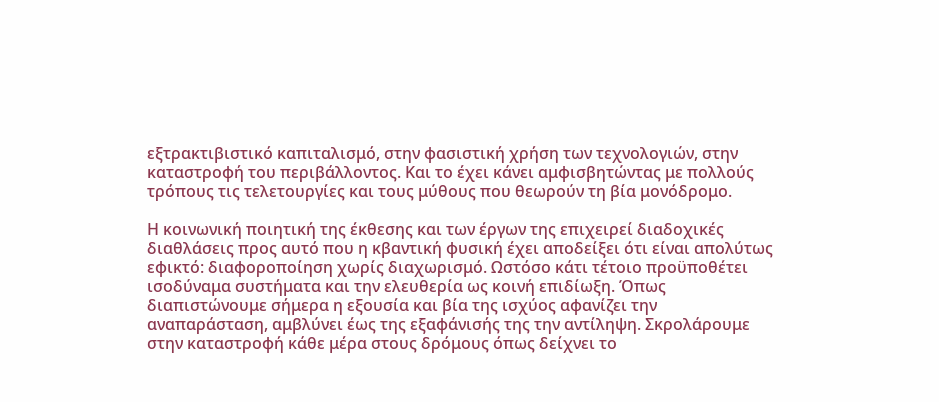εξτρακτιβιστικό καπιταλισμό, στην φασιστική χρήση των τεχνολογιών, στην καταστροφή του περιβάλλοντος. Και το έχει κάνει αμφισβητώντας με πολλούς τρόπους τις τελετουργίες και τους μύθους που θεωρούν τη βία μονόδρομο.

Η κοινωνική ποιητική της έκθεσης και των έργων της επιχειρεί διαδοχικές διαθλάσεις προς αυτό που η κβαντική φυσική έχει αποδείξει ότι είναι απολύτως εφικτό: διαφοροποίηση χωρίς διαχωρισμό. Ωστόσο κάτι τέτοιο προϋποθέτει ισοδύναμα συστήματα και την ελευθερία ως κοινή επιδίωξη. Όπως διαπιστώνουμε σήμερα η εξουσία και βία της ισχύος αφανίζει την αναπαράσταση, αμβλύνει έως της εξαφάνισής της την αντίληψη. Σκρολάρουμε στην καταστροφή κάθε μέρα στους δρόμους όπως δείχνει το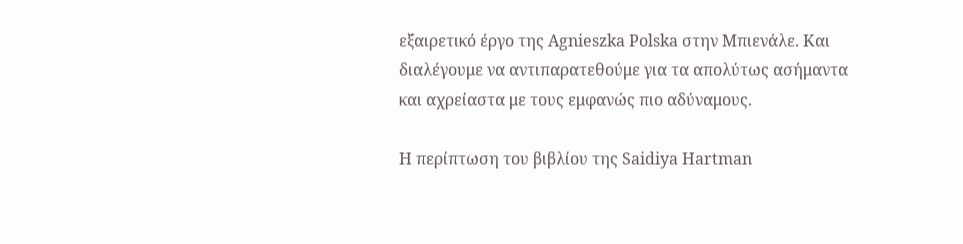εξαιρετικό έργο της Agnieszka Polska στην Μπιενάλε. Και διαλέγουμε να αντιπαρατεθούμε για τα απολύτως ασήμαντα και αχρείαστα με τους εμφανώς πιο αδύναμους.

Η περίπτωση του βιβλίου της Saidiya Hartman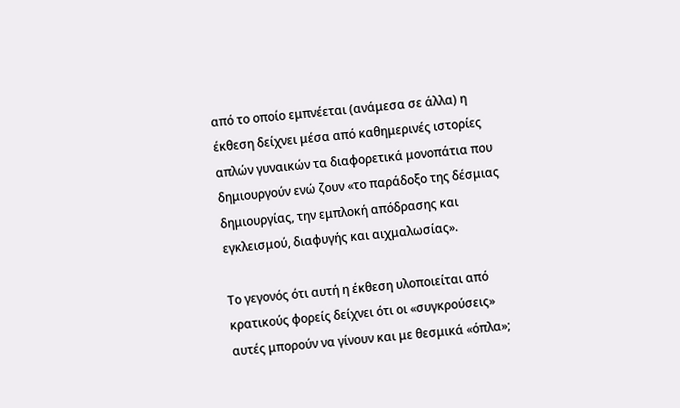από το οποίο εμπνέεται (ανάμεσα σε άλλα) η έκθεση δείχνει μέσα από καθημερινές ιστορίες απλών γυναικών τα διαφορετικά μονοπάτια που δημιουργούν ενώ ζουν «το παράδοξο της δέσμιας δημιουργίας, την εμπλοκή απόδρασης και εγκλεισμού, διαφυγής και αιχμαλωσίας».

Το γεγονός ότι αυτή η έκθεση υλοποιείται από κρατικούς φορείς δείχνει ότι οι «συγκρούσεις» αυτές μπορούν να γίνουν και με θεσμικά «όπλα»;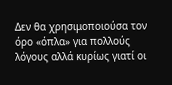Δεν θα χρησιμοποιούσα τον όρο «όπλα» για πολλούς λόγους αλλά κυρίως γιατί οι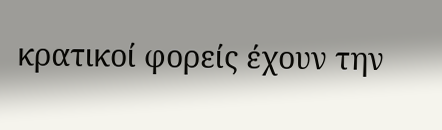κρατικοί φορείς έχουν την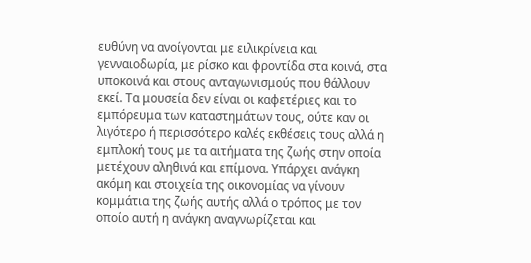ευθύνη να ανοίγονται με ειλικρίνεια και γενναιοδωρία, με ρίσκο και φροντίδα στα κοινά, στα υποκοινά και στους ανταγωνισμούς που θάλλουν εκεί. Τα μουσεία δεν είναι οι καφετέριες και το εμπόρευμα των καταστημάτων τους, ούτε καν οι λιγότερο ή περισσότερο καλές εκθέσεις τους αλλά η εμπλοκή τους με τα αιτήματα της ζωής στην οποία μετέχουν αληθινά και επίμονα. Υπάρχει ανάγκη ακόμη και στοιχεία της οικονομίας να γίνουν κομμάτια της ζωής αυτής αλλά ο τρόπος με τον οποίο αυτή η ανάγκη αναγνωρίζεται και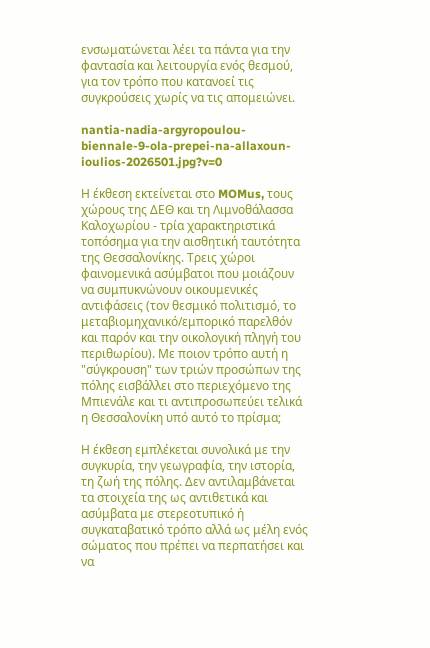ενσωματώνεται λέει τα πάντα για την φαντασία και λειτουργία ενός θεσμού, για τον τρόπο που κατανοεί τις συγκρούσεις χωρίς να τις απομειώνει.

nantia-nadia-argyropoulou-biennale-9-ola-prepei-na-allaxoun-ioulios-2026501.jpg?v=0

Η έκθεση εκτείνεται στο MOMus, τους χώρους της ΔΕΘ και τη Λιμνοθάλασσα Καλοχωρίου - τρία χαρακτηριστικά τοπόσημα για την αισθητική ταυτότητα της Θεσσαλονίκης. Τρεις χώροι φαινομενικά ασύμβατοι που μοιάζουν να συμπυκνώνουν οικουμενικές αντιφάσεις (τον θεσμικό πολιτισμό, το μεταβιομηχανικό/εμπορικό παρελθόν και παρόν και την οικολογική πληγή του περιθωρίου). Με ποιον τρόπο αυτή η "σύγκρουση" των τριών προσώπων της πόλης εισβάλλει στο περιεχόμενο της Μπιενάλε και τι αντιπροσωπεύει τελικά η Θεσσαλονίκη υπό αυτό το πρίσμα;

Η έκθεση εμπλέκεται συνολικά με την συγκυρία, την γεωγραφία, την ιστορία, τη ζωή της πόλης. Δεν αντιλαμβάνεται τα στοιχεία της ως αντιθετικά και ασύμβατα με στερεοτυπικό ή συγκαταβατικό τρόπο αλλά ως μέλη ενός σώματος που πρέπει να περπατήσει και να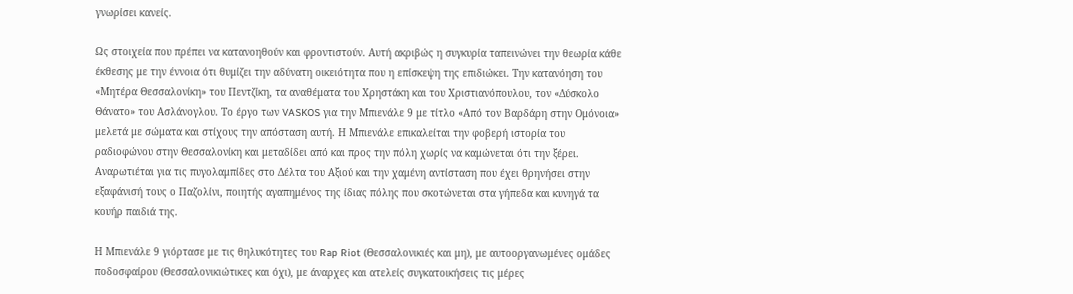γνωρίσει κανείς.

Ως στοιχεία που πρέπει να κατανοηθούν και φροντιστούν. Αυτή ακριβώς η συγκυρία ταπεινώνει την θεωρία κάθε έκθεσης με την έννοια ότι θυμίζει την αδύνατη οικειότητα που η επίσκεψη της επιδιώκει. Την κατανόηση του «Μητέρα Θεσσαλονίκη» του Πεντζίκη, τα αναθέματα του Χρηστάκη και του Χριστιανόπουλου, τον «Δύσκολο Θάνατο» του Ασλάνογλου. Το έργο των VASKOS για την Μπιενάλε 9 με τίτλο «Από τον Βαρδάρη στην Ομόνοια» μελετά με σώματα και στίχους την απόσταση αυτή. Η Μπιενάλε επικαλείται την φοβερή ιστορία του ραδιοφώνου στην Θεσσαλονίκη και μεταδίδει από και προς την πόλη χωρίς να καμώνεται ότι την ξέρει. Αναρωτιέται για τις πυγολαμπίδες στο Δέλτα του Αξιού και την χαμένη αντίσταση που έχει θρηνήσει στην εξαφάνισή τους ο Παζολίνι, ποιητής αγαπημένος της ίδιας πόλης που σκοτώνεται στα γήπεδα και κυνηγά τα κουήρ παιδιά της.

Η Μπιενάλε 9 γιόρτασε με τις θηλυκότητες του Rap Riot (Θεσσαλονικιές και μη), με αυτοοργανωμένες ομάδες ποδοσφαίρου (Θεσσαλονικιώτικες και όχι), με άναρχες και ατελείς συγκατοικήσεις τις μέρες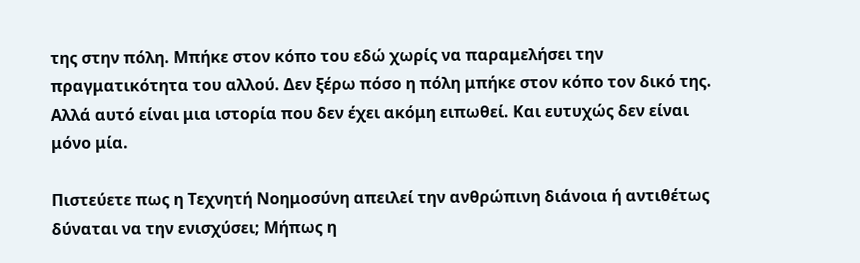της στην πόλη. Μπήκε στον κόπο του εδώ χωρίς να παραμελήσει την πραγματικότητα του αλλού. Δεν ξέρω πόσο η πόλη μπήκε στον κόπο τον δικό της. Αλλά αυτό είναι μια ιστορία που δεν έχει ακόμη ειπωθεί. Και ευτυχώς δεν είναι μόνο μία.

Πιστεύετε πως η Τεχνητή Νοημοσύνη απειλεί την ανθρώπινη διάνοια ή αντιθέτως δύναται να την ενισχύσει; Μήπως η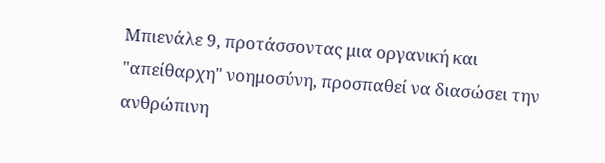Μπιενάλε 9, προτάσσοντας μια οργανική και "απείθαρχη" νοημοσύνη, προσπαθεί να διασώσει την ανθρώπινη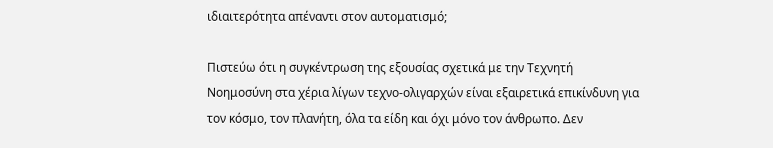ιδιαιτερότητα απέναντι στον αυτοματισμό;

Πιστεύω ότι η συγκέντρωση της εξουσίας σχετικά με την Τεχνητή Νοημοσύνη στα χέρια λίγων τεχνο-ολιγαρχών είναι εξαιρετικά επικίνδυνη για τον κόσμο, τον πλανήτη, όλα τα είδη και όχι μόνο τον άνθρωπο. Δεν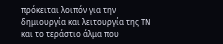πρόκειται λοιπόν για την δημιουργία και λειτουργία της TN και το τεράστιο άλμα που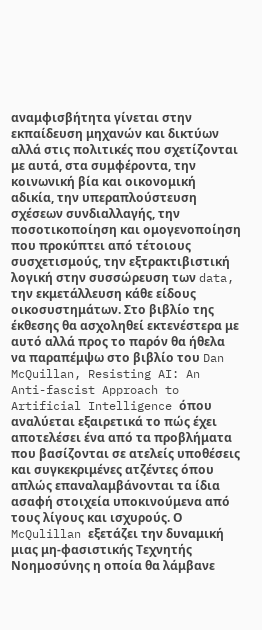αναμφισβήτητα γίνεται στην εκπαίδευση μηχανών και δικτύων αλλά στις πολιτικές που σχετίζονται με αυτά, στα συμφέροντα, την κοινωνική βία και οικονομική αδικία, την υπεραπλούστευση σχέσεων συνδιαλλαγής, την ποσοτικοποίηση και ομογενοποίηση που προκύπτει από τέτοιους συσχετισμούς, την εξτρακτιβιστική λογική στην συσσώρευση των data, την εκμετάλλευση κάθε είδους οικοσυστημάτων. Στο βιβλίο της έκθεσης θα ασχοληθεί εκτενέστερα με αυτό αλλά προς το παρόν θα ήθελα να παραπέμψω στο βιβλίο του Dan McQuillan, Resisting AI: An Anti-fascist Approach to Artificial Intelligence όπου αναλύεται εξαιρετικά το πώς έχει αποτελέσει ένα από τα προβλήματα που βασίζονται σε ατελείς υποθέσεις και συγκεκριμένες ατζέντες όπου απλώς επαναλαμβάνονται τα ίδια ασαφή στοιχεία υποκινούμενα από τους λίγους και ισχυρούς. Ο McQulillan εξετάζει την δυναμική μιας μη-φασιστικής Τεχνητής Νοημοσύνης η οποία θα λάμβανε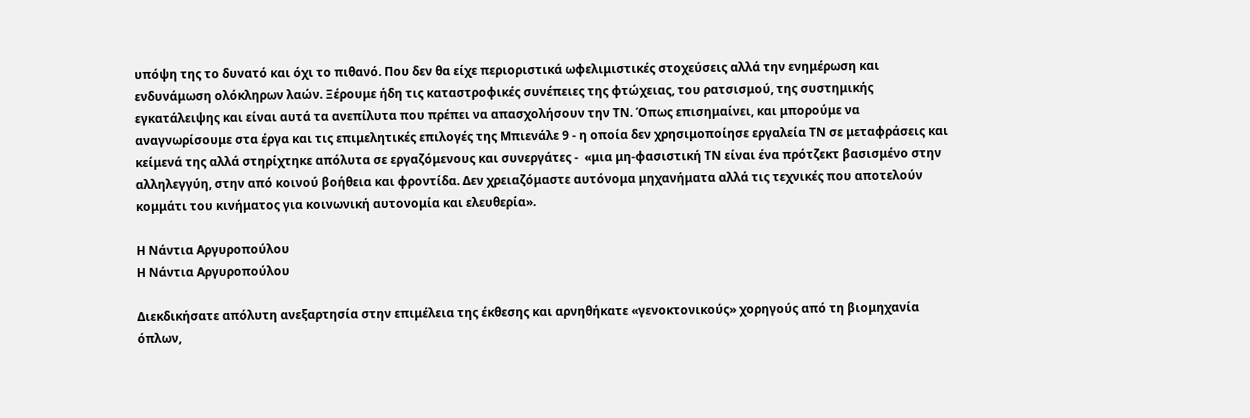υπόψη της το δυνατό και όχι το πιθανό. Που δεν θα είχε περιοριστικά ωφελιμιστικές στοχεύσεις αλλά την ενημέρωση και ενδυνάμωση ολόκληρων λαών. Ξέρουμε ήδη τις καταστροφικές συνέπειες της φτώχειας, του ρατσισμού, της συστημικής εγκατάλειψης και είναι αυτά τα ανεπίλυτα που πρέπει να απασχολήσουν την ΤΝ. Όπως επισημαίνει, και μπορούμε να αναγνωρίσουμε στα έργα και τις επιμελητικές επιλογές της Μπιενάλε 9 - η οποία δεν χρησιμοποίησε εργαλεία ΤΝ σε μεταφράσεις και κείμενά της αλλά στηρίχτηκε απόλυτα σε εργαζόμενους και συνεργάτες -  «μια μη-φασιστική ΤΝ είναι ένα πρότζεκτ βασισμένο στην αλληλεγγύη, στην από κοινού βοήθεια και φροντίδα. Δεν χρειαζόμαστε αυτόνομα μηχανήματα αλλά τις τεχνικές που αποτελούν κομμάτι του κινήματος για κοινωνική αυτονομία και ελευθερία».

Η Νάντια Αργυροπούλου
Η Νάντια Αργυροπούλου

Διεκδικήσατε απόλυτη ανεξαρτησία στην επιμέλεια της έκθεσης και αρνηθήκατε «γενοκτονικούς» χορηγούς από τη βιομηχανία όπλων,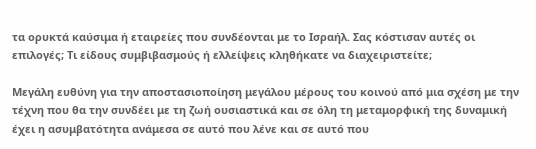τα ορυκτά καύσιμα ή εταιρείες που συνδέονται με το Ισραήλ. Σας κόστισαν αυτές οι επιλογές; Τι είδους συμβιβασμούς ή ελλείψεις κληθήκατε να διαχειριστείτε;

Μεγάλη ευθύνη για την αποστασιοποίηση μεγάλου μέρους του κοινού από μια σχέση με την τέχνη που θα την συνδέει με τη ζωή ουσιαστικά και σε όλη τη μεταμορφική της δυναμική έχει η ασυμβατότητα ανάμεσα σε αυτό που λένε και σε αυτό που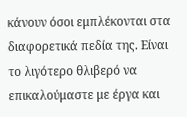κάνουν όσοι εμπλέκονται στα διαφορετικά πεδία της. Είναι το λιγότερο θλιβερό να επικαλούμαστε με έργα και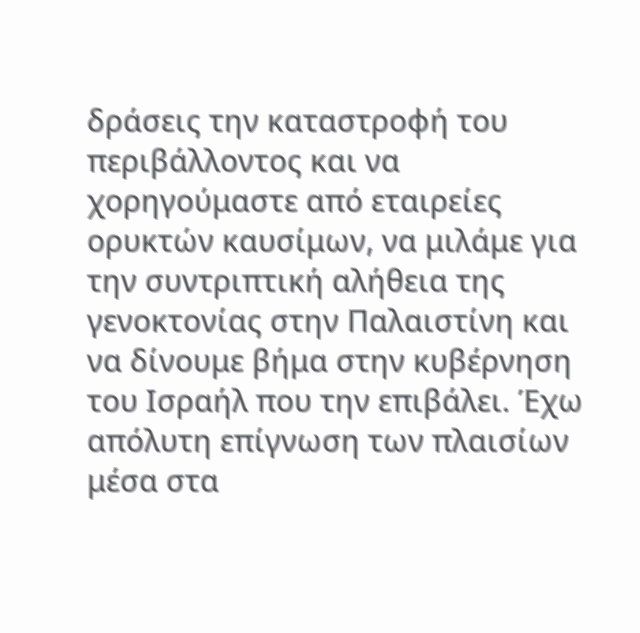δράσεις την καταστροφή του περιβάλλοντος και να χορηγούμαστε από εταιρείες ορυκτών καυσίμων, να μιλάμε για την συντριπτική αλήθεια της γενοκτονίας στην Παλαιστίνη και να δίνουμε βήμα στην κυβέρνηση του Ισραήλ που την επιβάλει. Έχω απόλυτη επίγνωση των πλαισίων μέσα στα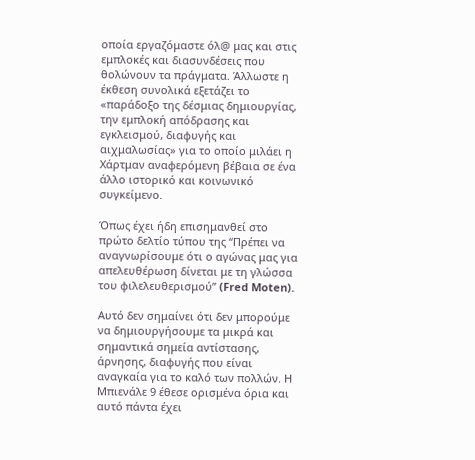οποία εργαζόμαστε όλ@ μας και στις εμπλοκές και διασυνδέσεις που θολώνουν τα πράγματα. Άλλωστε η έκθεση συνολικά εξετάζει το «παράδοξο της δέσμιας δημιουργίας, την εμπλοκή απόδρασης και εγκλεισμού, διαφυγής και αιχμαλωσίας» για το οποίο μιλάει η Χάρτμαν αναφερόμενη βέβαια σε ένα άλλο ιστορικό και κοινωνικό συγκείμενο.

Όπως έχει ήδη επισημανθεί στο πρώτο δελτίο τύπου της “Πρέπει να αναγνωρίσουμε ότι ο αγώνας μας για απελευθέρωση δίνεται με τη γλώσσα του φιλελευθερισμού” (Fred Moten).

Αυτό δεν σημαίνει ότι δεν μπορούμε να δημιουργήσουμε τα μικρά και σημαντικά σημεία αντίστασης, άρνησης, διαφυγής που είναι αναγκαία για το καλό των πολλών. Η Μπιενάλε 9 έθεσε ορισμένα όρια και αυτό πάντα έχει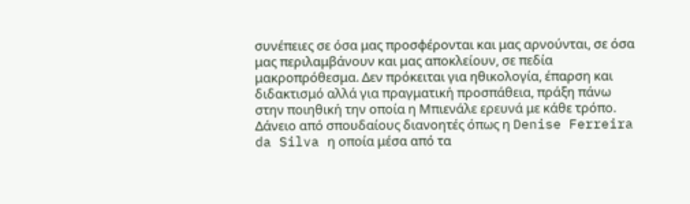συνέπειες σε όσα μας προσφέρονται και μας αρνούνται, σε όσα μας περιλαμβάνουν και μας αποκλείουν, σε πεδία μακροπρόθεσμα. Δεν πρόκειται για ηθικολογία, έπαρση και διδακτισμό αλλά για πραγματική προσπάθεια, πράξη πάνω στην ποιηθική την οποία η Μπιενάλε ερευνά με κάθε τρόπο. Δάνειο από σπουδαίους διανοητές όπως η Denise Ferreira da Silva η οποία μέσα από τα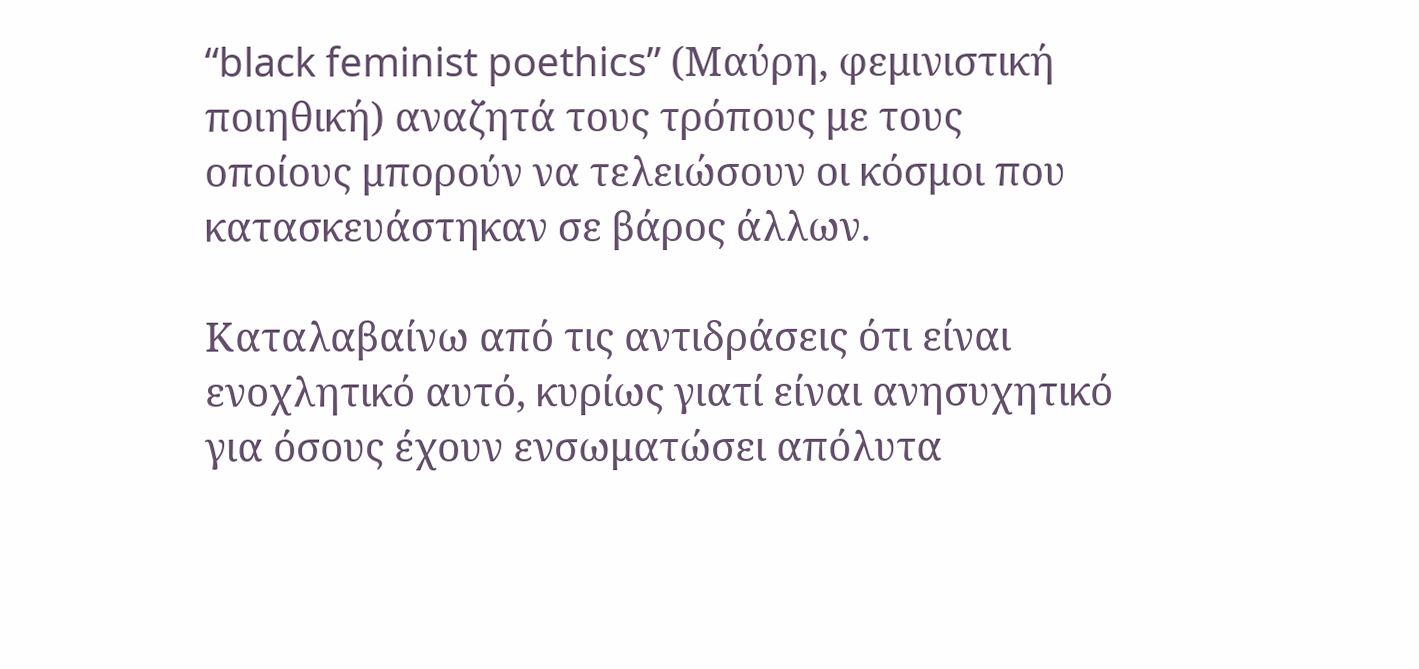“black feminist poethics” (Μαύρη, φεμινιστική ποιηθική) αναζητά τους τρόπους με τους οποίους μπορούν να τελειώσουν οι κόσμοι που κατασκευάστηκαν σε βάρος άλλων.

Καταλαβαίνω από τις αντιδράσεις ότι είναι ενοχλητικό αυτό, κυρίως γιατί είναι ανησυχητικό για όσους έχουν ενσωματώσει απόλυτα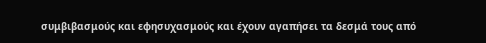συμβιβασμούς και εφησυχασμούς και έχουν αγαπήσει τα δεσμά τους από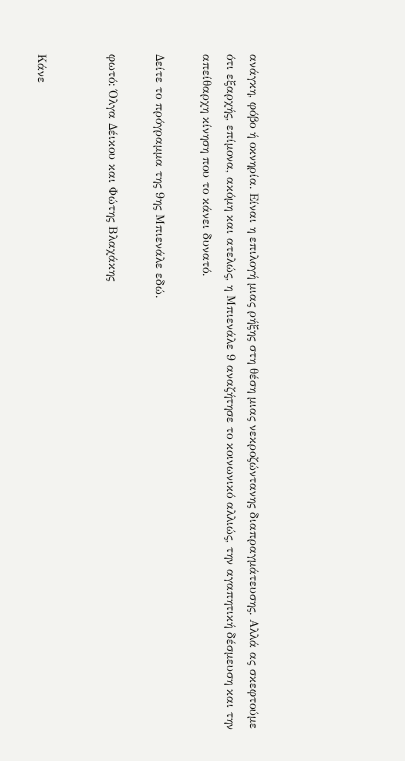ανάγκη, φόβο ή οκνηρία. Είναι η επιλογή μιας ρήξης στη θέση μιας νεκροζώντανης διαπραγμάτευσης. Αλλά ας σκεφτούμε ότι εξαρχής, επίμονα, ακόμη και ατελώς, η Μπιενάλε 9 αναζήτησε το κοινωνικό αλλιώς, την αγαπητική δέσμευση και την απείθαρχη κίνηση που το κάνει δυνατό.

Δείτε το πρόγραμμα της 9ης Μπιενάλε εδώ.

φωτό: Όλγα Δέικου και Φώτης Βλαχάκης


Κάνε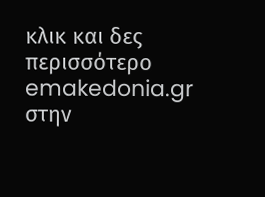κλικ και δες περισσότερο emakedonia.gr στην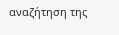αναζήτηση της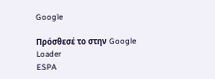Google

Πρόσθεσέ το στην Google
Loader
ESPA